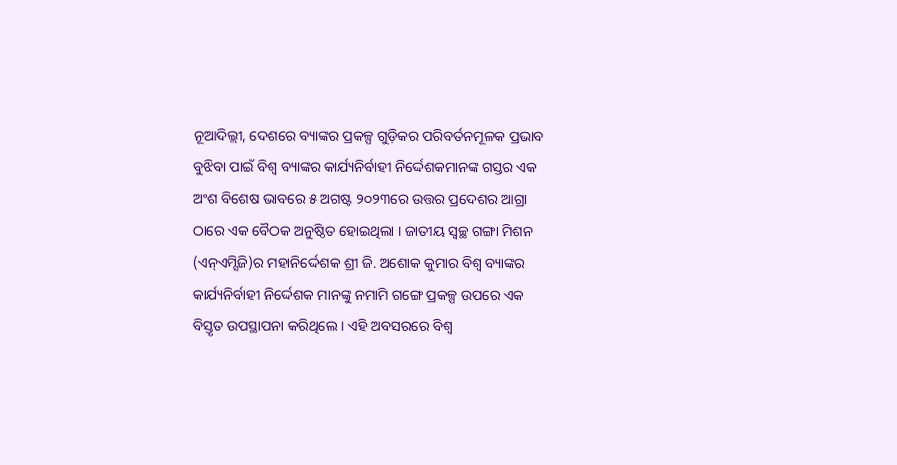ନୂଆଦିଲ୍ଲୀ, ଦେଶରେ ବ୍ୟାଙ୍କର ପ୍ରକଳ୍ପ ଗୁଡ଼ିକର ପରିବର୍ତନମୂଳକ ପ୍ରଭାବ ବୁଝିବା ପାଇଁ ବିଶ୍ୱ ବ୍ୟାଙ୍କର କାର୍ଯ୍ୟନିର୍ବାହୀ ନିର୍ଦ୍ଦେଶକମାନଙ୍କ ଗସ୍ତର ଏକ ଅଂଶ ବିଶେଷ ଭାବରେ ୫ ଅଗଷ୍ଟ ୨୦୨୩ରେ ଉତ୍ତର ପ୍ରଦେଶର ଆଗ୍ରା ଠାରେ ଏକ ବୈଠକ ଅନୁଷ୍ଠିତ ହୋଇଥିଲା । ଜାତୀୟ ସ୍ୱଚ୍ଛ ଗଙ୍ଗା ମିଶନ (ଏନ୍ଏମ୍ସିଜି)ର ମହାନିର୍ଦ୍ଦେଶକ ଶ୍ରୀ ଜି. ଅଶୋକ କୁମାର ବିଶ୍ୱ ବ୍ୟାଙ୍କର କାର୍ଯ୍ୟନିର୍ବାହୀ ନିର୍ଦ୍ଦେଶକ ମାନଙ୍କୁ ନମାମି ଗଙ୍ଗେ ପ୍ରକଳ୍ପ ଉପରେ ଏକ ବିସ୍ତୃତ ଉପସ୍ଥାପନା କରିଥିଲେ । ଏହି ଅବସରରେ ବିଶ୍ୱ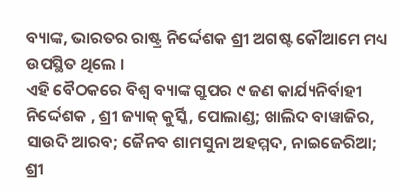ବ୍ୟାଙ୍କ, ଭାରତର ରାଷ୍ଟ୍ର ନିର୍ଦ୍ଦେଶକ ଶ୍ରୀ ଅଗଷ୍ଟ କୌଆମେ ମଧ୍ୟ ଉପସ୍ଥିତ ଥିଲେ ।
ଏହି ବୈଠକରେ ବିଶ୍ୱ ବ୍ୟାଙ୍କ ଗ୍ରୁପର ୯ ଜଣ କାର୍ଯ୍ୟନିର୍ବାହୀ ନିର୍ଦ୍ଦେଶକ , ଶ୍ରୀ ଜ୍ୟାକ୍ କୁର୍ସ୍କି, ପୋଲାଣ୍ଡ; ଖାଲିଦ ବାୱାଜିର, ସାଉଦି ଆରବ; ଜୈନବ ଶାମସୁନା ଅହମ୍ମଦ, ନାଇଜେରିଆ; ଶ୍ରୀ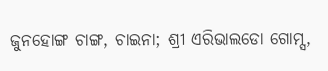ଜୁନହୋଙ୍ଗ ଚାଙ୍ଗ, ଚାଇନା; ଶ୍ରୀ ଏରିଭାଲଡୋ ଗୋମ୍ସ,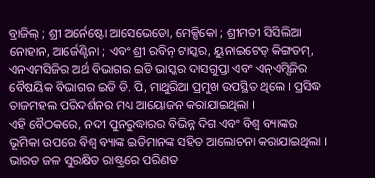ବ୍ରାଜିଲ୍ ; ଶ୍ରୀ ଅର୍ନେଷ୍ଟୋ ଆସେଭେଡୋ, ମେକ୍ସିକୋ ; ଶ୍ରୀମତୀ ସିସିଲିଆ ନୋହାନ, ଆର୍ଜେଣ୍ଟିନା ; ଏବଂ ଶ୍ରୀ ରବିନ୍ ଟାସ୍କର, ୟୁନାଇଟେଡ୍ କିଙ୍ଗଡମ୍, ଏନଏମସିଜିର ଅର୍ଥ ବିଭାଗର ଇଡି ଭାସ୍କର ଦାସଗୁପ୍ତା ଏବଂ ଏନ୍ଏମ୍ସିଜିର ବୈଷୟିକ ବିଭାଗର ଇଡି ଡି. ପି, ମାଥୁରିଆ ପ୍ରମୁଖ ଉପସ୍ଥିତ ଥିଲେ । ପ୍ରସିଦ୍ଧ ତାଜମହଲ ପରିଦର୍ଶନର ମଧ୍ୟ ଆୟୋଜନ କରାଯାଇଥିଲା ।
ଏହି ବୈଠକରେ, ନଦୀ ପୁନରୁଦ୍ଧାରର ବିଭିନ୍ନ ଦିଗ ଏବଂ ବିଶ୍ୱ ବ୍ୟାଙ୍କର ଭୂମିକା ଉପରେ ବିଶ୍ୱ ବ୍ୟାଙ୍କ ଇଡିମାନଙ୍କ ସହିତ ଆଲୋଚନା କରାଯାଇଥିଲା । ଭାରତ ଜଳ ସୁରକ୍ଷିତ ରାଷ୍ଟ୍ରରେ ପରିଣତ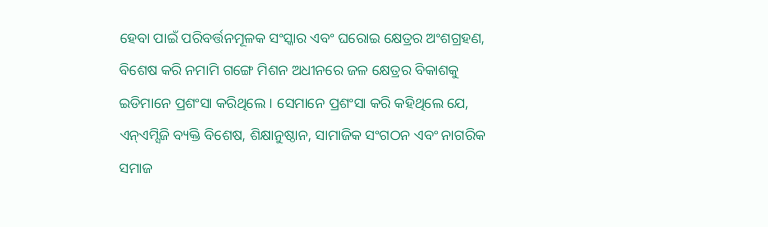ହେବା ପାଇଁ ପରିବର୍ତ୍ତନମୂଳକ ସଂସ୍କାର ଏବଂ ଘରୋଇ କ୍ଷେତ୍ରର ଅଂଶଗ୍ରହଣ, ବିଶେଷ କରି ନମାମି ଗଙ୍ଗେ ମିଶନ ଅଧୀନରେ ଜଳ କ୍ଷେତ୍ରର ବିକାଶକୁ ଇଡିମାନେ ପ୍ରଶଂସା କରିଥିଲେ । ସେମାନେ ପ୍ରଶଂସା କରି କହିଥିଲେ ଯେ, ଏନ୍ଏମ୍ସିଜି ବ୍ୟକ୍ତି ବିଶେଷ, ଶିକ୍ଷାନୁଷ୍ଠାନ, ସାମାଜିକ ସଂଗଠନ ଏବଂ ନାଗରିକ ସମାଜ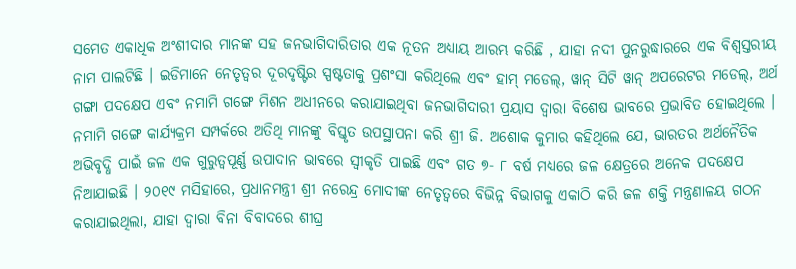ସମେତ ଏକାଧିକ ଅଂଶୀଦାର ମାନଙ୍କ ସହ ଜନଭାଗିଦାରିତାର ଏକ ନୂତନ ଅଧ୍ୟାୟ ଆରମ୍ଭ କରିଛି , ଯାହା ନଦୀ ପୁନରୁଦ୍ଧାରରେ ଏକ ବିଶ୍ୱସ୍ତରୀୟ ନାମ ପାଲଟିଛି । ଇଡିମାନେ ନେତୃତ୍ୱର ଦୂରଦୃଷ୍ଟିର ସ୍ପଷ୍ଟତାକୁ ପ୍ରଶଂସା କରିଥିଲେ ଏବଂ ହାମ୍ ମଡେଲ୍, ୱାନ୍ ସିଟି ୱାନ୍ ଅପରେଟର ମଡେଲ୍, ଅର୍ଥ ଗଙ୍ଗା ପଦକ୍ଷେପ ଏବଂ ନମାମି ଗଙ୍ଗେ ମିଶନ ଅଧୀନରେ କରାଯାଇଥିବା ଜନଭାଗିଦାରୀ ପ୍ରୟାସ ଦ୍ୱାରା ବିଶେଷ ଭାବରେ ପ୍ରଭାବିତ ହୋଇଥିଲେ ।
ନମାମି ଗଙ୍ଗେ କାର୍ଯ୍ୟକ୍ରମ ସମ୍ପର୍କରେ ଅତିଥି ମାନଙ୍କୁ ବିସ୍ତୃତ ଉପସ୍ଥାପନା କରି ଶ୍ରୀ ଜି. ଅଶୋକ କୁମାର କହିଥିଲେ ଯେ, ଭାରତର ଅର୍ଥନୈତିକ ଅଭିବୃଦ୍ଧି ପାଇଁ ଜଳ ଏକ ଗୁରୁତ୍ୱପୂର୍ଣ୍ଣ ଉପାଦାନ ଭାବରେ ସ୍ୱୀକୃତି ପାଇଛି ଏବଂ ଗତ ୭- ୮ ବର୍ଷ ମଧ୍ୟରେ ଜଳ କ୍ଷେତ୍ରରେ ଅନେକ ପଦକ୍ଷେପ ନିଆଯାଇଛି । ୨୦୧୯ ମସିହାରେ, ପ୍ରଧାନମନ୍ତ୍ରୀ ଶ୍ରୀ ନରେନ୍ଦ୍ର ମୋଦୀଙ୍କ ନେତୃତ୍ୱରେ ବିଭିନ୍ନ ବିଭାଗକୁ ଏକାଠି କରି ଜଳ ଶକ୍ତି ମନ୍ତ୍ରଣାଳୟ ଗଠନ କରାଯାଇଥିଲା, ଯାହା ଦ୍ୱାରା ବିନା ବିବାଦରେ ଶୀଘ୍ର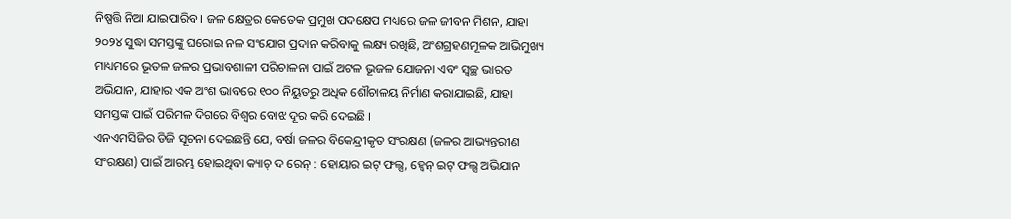ନିଷ୍ପତ୍ତି ନିଆ ଯାଇପାରିବ । ଜଳ କ୍ଷେତ୍ରର କେତେକ ପ୍ରମୁଖ ପଦକ୍ଷେପ ମଧ୍ୟରେ ଜଳ ଜୀବନ ମିଶନ, ଯାହା ୨୦୨୪ ସୁଦ୍ଧା ସମସ୍ତଙ୍କୁ ଘରୋଇ ନଳ ସଂଯୋଗ ପ୍ରଦାନ କରିବାକୁ ଲକ୍ଷ୍ୟ ରଖିଛି, ଅଂଶଗ୍ରହଣମୂଳକ ଆଭିମୁଖ୍ୟ ମାଧ୍ୟମରେ ଭୂତଳ ଜଳର ପ୍ରଭାବଶାଳୀ ପରିଚାଳନା ପାଇଁ ଅଟଳ ଭୂଜଳ ଯୋଜନା ଏବଂ ସ୍ୱଚ୍ଛ ଭାରତ ଅଭିଯାନ, ଯାହାର ଏକ ଅଂଶ ଭାବରେ ୧୦୦ ନିୟୁତରୁ ଅଧିକ ଶୌଚାଳୟ ନିର୍ମାଣ କରାଯାଇଛି, ଯାହା ସମସ୍ତଙ୍କ ପାଇଁ ପରିମଳ ଦିଗରେ ବିଶ୍ୱର ବୋଝ ଦୂର କରି ଦେଇଛି ।
ଏନଏମସିଜିର ଡିଜି ସୂଚନା ଦେଇଛନ୍ତି ଯେ, ବର୍ଷା ଜଳର ବିକେନ୍ଦ୍ରୀକୃତ ସଂରକ୍ଷଣ (ଜଳର ଆଭ୍ୟନ୍ତରୀଣ ସଂରକ୍ଷଣ) ପାଇଁ ଆରମ୍ଭ ହୋଇଥିବା କ୍ୟାଚ୍ ଦ ରେନ୍ : ହୋୟାର ଇଟ୍ ଫଲ୍ସ, ହ୍ୱେନ୍ ଇଟ୍ ଫଲ୍ସ ଅଭିଯାନ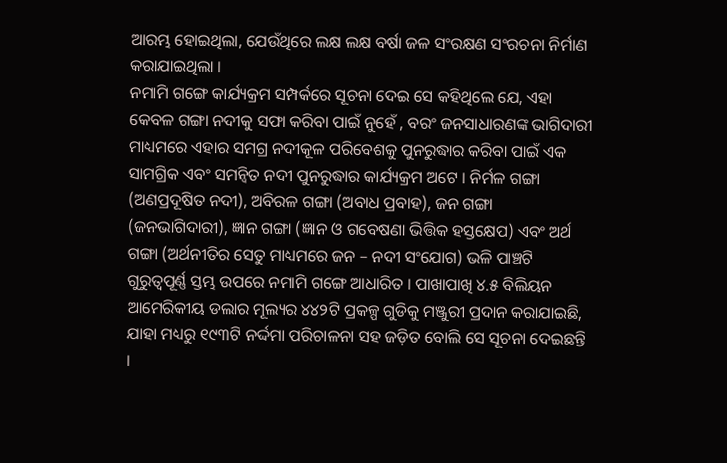ଆରମ୍ଭ ହୋଇଥିଲା, ଯେଉଁଥିରେ ଲକ୍ଷ ଲକ୍ଷ ବର୍ଷା ଜଳ ସଂରକ୍ଷଣ ସଂରଚନା ନିର୍ମାଣ କରାଯାଇଥିଲା ।
ନମାମି ଗଙ୍ଗେ କାର୍ଯ୍ୟକ୍ରମ ସମ୍ପର୍କରେ ସୂଚନା ଦେଇ ସେ କହିଥିଲେ ଯେ, ଏହା କେବଳ ଗଙ୍ଗା ନଦୀକୁ ସଫା କରିବା ପାଇଁ ନୁହେଁ , ବରଂ ଜନସାଧାରଣଙ୍କ ଭାଗିଦାରୀ ମାଧ୍ୟମରେ ଏହାର ସମଗ୍ର ନଦୀକୂଳ ପରିବେଶକୁ ପୁନରୁଦ୍ଧାର କରିବା ପାଇଁ ଏକ ସାମଗ୍ରିକ ଏବଂ ସମନ୍ୱିତ ନଦୀ ପୁନରୁଦ୍ଧାର କାର୍ଯ୍ୟକ୍ରମ ଅଟେ । ନିର୍ମଳ ଗଙ୍ଗା (ଅଣପ୍ରଦୂଷିତ ନଦୀ), ଅବିରଳ ଗଙ୍ଗା (ଅବାଧ ପ୍ରବାହ), ଜନ ଗଙ୍ଗା (ଜନଭାଗିଦାରୀ), ଜ୍ଞାନ ଗଙ୍ଗା (ଜ୍ଞାନ ଓ ଗବେଷଣା ଭିତ୍ତିକ ହସ୍ତକ୍ଷେପ) ଏବଂ ଅର୍ଥ ଗଙ୍ଗା (ଅର୍ଥନୀତିର ସେତୁ ମାଧ୍ୟମରେ ଜନ – ନଦୀ ସଂଯୋଗ) ଭଳି ପାଞ୍ଚଟି ଗୁରୁତ୍ୱପୂର୍ଣ୍ଣ ସ୍ତମ୍ଭ ଉପରେ ନମାମି ଗଙ୍ଗେ ଆଧାରିତ । ପାଖାପାଖି ୪.୫ ବିଲିୟନ ଆମେରିକୀୟ ଡଲାର ମୂଲ୍ୟର ୪୪୨ଟି ପ୍ରକଳ୍ପ ଗୁଡିକୁ ମଞ୍ଜୁରୀ ପ୍ରଦାନ କରାଯାଇଛି, ଯାହା ମଧ୍ୟରୁ ୧୯୩ଟି ନର୍ଦ୍ଦମା ପରିଚାଳନା ସହ ଜଡ଼ିତ ବୋଲି ସେ ସୂଚନା ଦେଇଛନ୍ତି ।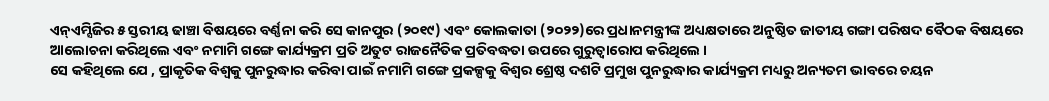ଏନ୍ଏମ୍ସିଜିର ୫ ସ୍ତରୀୟ ଢାଞ୍ଚା ବିଷୟରେ ବର୍ଣ୍ଣନା କରି ସେ କାନପୁର (୨୦୧୯) ଏବଂ କୋଲକାତା (୨୦୨୨)ରେ ପ୍ରଧାନମନ୍ତ୍ରୀଙ୍କ ଅଧ୍ୟକ୍ଷତାରେ ଅନୁଷ୍ଠିତ ଜାତୀୟ ଗଙ୍ଗା ପରିଷଦ ବୈଠକ ବିଷୟରେ ଆଲୋଚନା କରିଥିଲେ ଏବଂ ନମାମି ଗଙ୍ଗେ କାର୍ଯ୍ୟକ୍ରମ ପ୍ରତି ଅତୁଟ ରାଜନୈତିକ ପ୍ରତିବଦ୍ଧତା ଉପରେ ଗୁରୁତ୍ୱାରୋପ କରିଥିଲେ ।
ସେ କହିଥିଲେ ଯେ , ପ୍ରାକୃତିକ ବିଶ୍ୱକୁ ପୁନରୁଦ୍ଧାର କରିବା ପାଇଁ ନମାମି ଗଙ୍ଗେ ପ୍ରକଳ୍ପକୁ ବିଶ୍ୱର ଶ୍ରେଷ୍ଠ ଦଶଟି ପ୍ରମୁଖ ପୁନରୁଦ୍ଧାର କାର୍ଯ୍ୟକ୍ରମ ମଧ୍ୟରୁ ଅନ୍ୟତମ ଭାବରେ ଚୟନ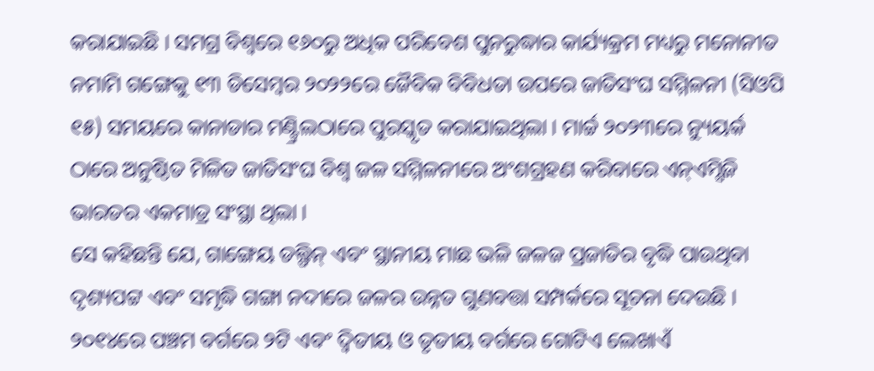କରାଯାଇଛି । ସମଗ୍ର ବିଶ୍ୱରେ ୧୬୦ରୁ ଅଧିକ ପରିବେଶ ପୁନରୁଦ୍ଧାର କାର୍ଯ୍ୟକ୍ରମ ମଧ୍ୟରୁ ମନୋନୀତ ନମାମି ଗଙ୍ଗେକୁ ୧୩ ଡିସେମ୍ବର ୨୦୨୨ରେ ଜୈବିକ ବିବିଧତା ଉପରେ ଜାତିସଂଘ ସମ୍ମିଳନୀ (ସିଓପି ୧୫) ସମୟରେ କାନାଡାର ମଣ୍ଟ୍ରିଲଠାରେ ପୁରସ୍କୃତ କରାଯାଇଥିଲା । ମାର୍ଚ୍ଚ ୨୦୨୩ରେ ନ୍ୟୁୟର୍କ ଠାରେ ଅନୁଷ୍ଠିତ ମିଳିତ ଜାତିସଂଘ ବିଶ୍ୱ ଜଳ ସମ୍ମିଳନୀରେ ଅଂଶଗ୍ରହଣ କରିବାରେ ଏନ୍ଏମ୍ସିଜି ଭାରତର ଏକମାତ୍ର ସଂସ୍ଥା ଥିଲା ।
ସେ କହିଛନ୍ତି ଯେ, ଗାଙ୍ଗେୟ ଡଲ୍ଫିନ୍ ଏବଂ ସ୍ଥାନୀୟ ମାଛ ଭଳି ଜଳଜ ପ୍ରଜାତିର ବୃଦ୍ଧି ପାଉଥିବା ଦୃଶ୍ୟପଟ୍ଟ ଏବଂ ସମୃଦ୍ଧି ଗଙ୍ଗା ନଦୀରେ ଜଳର ଉନ୍ନତ ଗୁଣବତ୍ତା ସମ୍ପର୍କରେ ସୂଚନା ଦେଉଛି । ୨୦୧୪ରେ ପଞ୍ଚମ ବର୍ଗରେ ୨ଟି ଏବଂ ଦ୍ୱିତୀୟ ଓ ତୃତୀୟ ବର୍ଗରେ ଗୋଟିଏ ଲେଖାଏଁ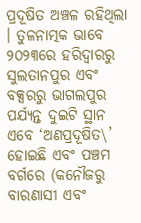ପ୍ରଦୂଷିତ ଅଞ୍ଚଳ ରହିଥିଲା । ତୁଳନାତ୍ମକ ଭାବେ ୨୦୨୩ରେ ହରିଦ୍ୱାରରୁ ସୁଲତାନପୁର ଏବଂ ବକ୍ସରରୁ ଭାଗଲପୁର ପର୍ଯ୍ୟନ୍ତ ଦୁଇଟି ସ୍ଥାନ ଏବେ ‘ଅଣପ୍ରଦୂଷିତ\’ ହୋଇଛି ଏବଂ ପଞ୍ଚମ ବର୍ଗରେ (କନୌଜରୁ ବାରଣାସୀ ଏବଂ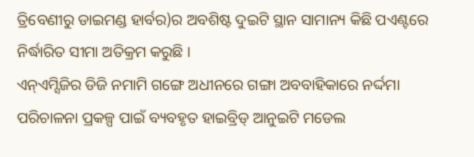ତ୍ରିବେଣୀରୁ ଡାଇମଣ୍ଡ ହାର୍ବର)ର ଅବଶିଷ୍ଟ ଦୁଇଟି ସ୍ଥାନ ସାମାନ୍ୟ କିଛି ପଏଣ୍ଟରେ ନିର୍ଦ୍ଧାରିତ ସୀମା ଅତିକ୍ରମ କରୁଛି ।
ଏନ୍ଏମ୍ସିଜିର ଡିଜି ନମାମି ଗଙ୍ଗେ ଅଧୀନରେ ଗଙ୍ଗା ଅବବାହିକାରେ ନର୍ଦ୍ଦମା ପରିଚାଳନା ପ୍ରକଳ୍ପ ପାଇଁ ବ୍ୟବହୃତ ହାଇବ୍ରିଡ୍ ଆନୁଇଟି ମଡେଲ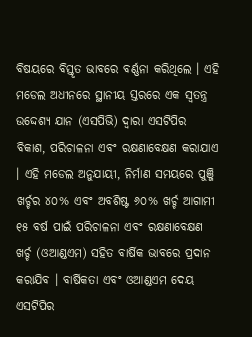ବିଷୟରେ ବିସ୍ତୃତ ଭାବରେ ବର୍ଣ୍ଣନା କରିଥିଲେ । ଏହି ମଡେଲ ଅଧୀନରେ ସ୍ଥାନୀୟ ସ୍ତରରେ ଏକ ସ୍ୱତନ୍ତ୍ର ଉଦ୍ଦେଶ୍ୟ ଯାନ (ଏସପିଭି) ଦ୍ୱାରା ଏସଟିପିର ବିକାଶ, ପରିଚାଳନା ଏବଂ ରକ୍ଷଣାବେକ୍ଷଣ କରାଯାଏ । ଏହି ମଡେଲ ଅନୁଯାୟୀ, ନିର୍ମାଣ ସମୟରେ ପୁଞ୍ଜି ଖର୍ଚ୍ଚର ୪୦% ଏବଂ ଅବଶିଷ୍ଟ ୬୦% ଖର୍ଚ୍ଚ ଆଗାମୀ ୧୫ ବର୍ଷ ପାଇଁ ପରିଚାଳନା ଏବଂ ରକ୍ଷଣାବେକ୍ଷଣ ଖର୍ଚ୍ଚ (ଓଆଣ୍ଡଏମ) ସହିତ ବାର୍ଷିକ ଭାବରେ ପ୍ରଦାନ କରାଯିବ । ବାର୍ଷିକତା ଏବଂ ଓଆଣ୍ଡଏମ ଦେୟ ଏସଟିପିର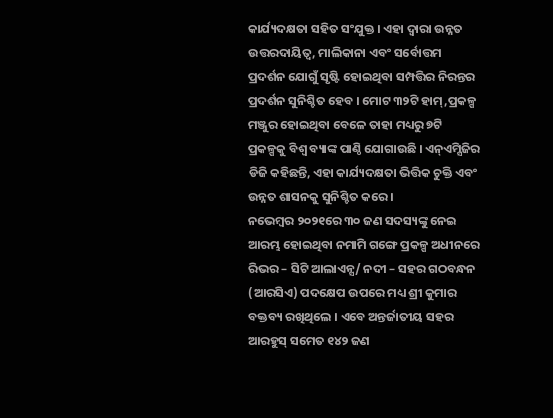କାର୍ଯ୍ୟଦକ୍ଷତା ସହିତ ସଂଯୁକ୍ତ । ଏହା ଦ୍ୱାରା ଉନ୍ନତ ଉତ୍ତରଦାୟିତ୍ୱ, ମାଲିକାନା ଏବଂ ସର୍ବୋତ୍ତମ ପ୍ରଦର୍ଶନ ଯୋଗୁଁ ସୃଷ୍ଟି ହୋଇଥିବା ସମ୍ପତ୍ତିର ନିରନ୍ତର ପ୍ରଦର୍ଶନ ସୁନିଶ୍ଚିତ ହେବ । ମୋଟ ୩୨ଟି ହାମ୍,ପ୍ରକଳ୍ପ ମଞ୍ଜୁର ହୋଇଥିବା ବେଳେ ତାହା ମଧ୍ୟରୁ ୭ଟି ପ୍ରକଳ୍ପକୁ ବିଶ୍ୱ ବ୍ୟାଙ୍କ ପାଣ୍ଠି ଯୋଗାଉଛି । ଏନ୍ଏମ୍ସିଜିର ଡିଜି କହିଛନ୍ତି, ଏହା କାର୍ଯ୍ୟଦକ୍ଷତା ଭିତ୍ତିକ ଚୁକ୍ତି ଏବଂ ଉନ୍ନତ ଶାସନକୁ ସୁନିଶ୍ଚିତ କରେ ।
ନଭେମ୍ବର ୨୦୨୧ରେ ୩୦ ଜଣ ସଦସ୍ୟଙ୍କୁ ନେଇ ଆରମ୍ଭ ହୋଇଥିବା ନମାମି ଗଙ୍ଗେ ପ୍ରକଳ୍ପ ଅଧୀନରେ ରିଭର – ସିଟି ଆଲାଏନ୍ସ/ ନଦୀ – ସହର ଗଠବନ୍ଧନ (ଆରସିଏ) ପଦକ୍ଷେପ ଉପରେ ମଧ୍ୟ ଶ୍ରୀ କୁମାର ବକ୍ତବ୍ୟ ରଖିଥିଲେ । ଏବେ ଅନ୍ତର୍ଜାତୀୟ ସହର ଆରହୁସ୍ ସମେତ ୧୪୨ ଜଣ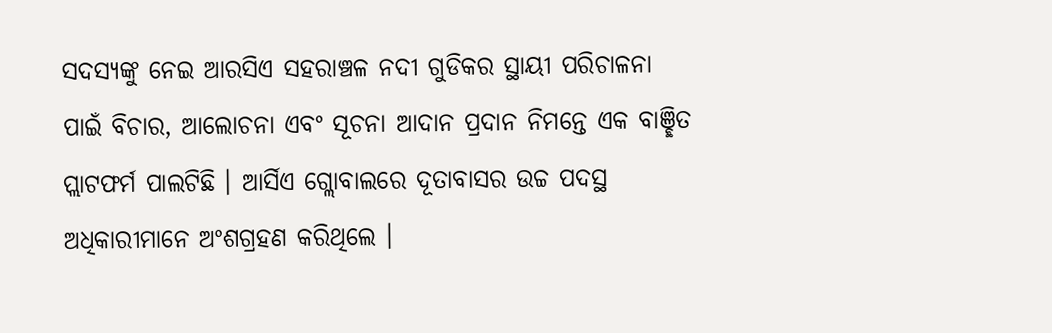ସଦସ୍ୟଙ୍କୁ ନେଇ ଆରସିଏ ସହରାଞ୍ଚଳ ନଦୀ ଗୁଡିକର ସ୍ଥାୟୀ ପରିଚାଳନା ପାଇଁ ବିଚାର, ଆଲୋଚନା ଏବଂ ସୂଚନା ଆଦାନ ପ୍ରଦାନ ନିମନ୍ତେ ଏକ ବାଞ୍ଛିତ ପ୍ଲାଟଫର୍ମ ପାଲଟିଛି । ଆର୍ସିଏ ଗ୍ଲୋବାଲରେ ଦୂତାବାସର ଉଚ୍ଚ ପଦସ୍ଥ ଅଧିକାରୀମାନେ ଅଂଶଗ୍ରହଣ କରିଥିଲେ ।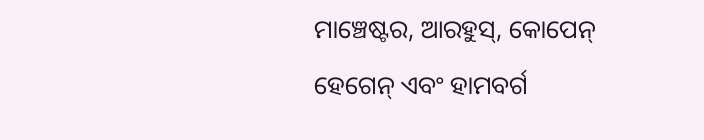ମାଞ୍ଚେଷ୍ଟର, ଆରହୁସ୍, କୋପେନ୍ ହେଗେନ୍ ଏବଂ ହାମବର୍ଗ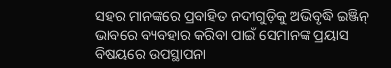ସହର ମାନଙ୍କରେ ପ୍ରବାହିତ ନଦୀଗୁଡ଼ିକୁ ଅଭିବୃଦ୍ଧି ଇଞ୍ଜିନ୍ ଭାବରେ ବ୍ୟବହାର କରିବା ପାଇଁ ସେମାନଙ୍କ ପ୍ରୟାସ ବିଷୟରେ ଉପସ୍ଥାପନା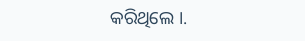କରିଥିଲେ ।.